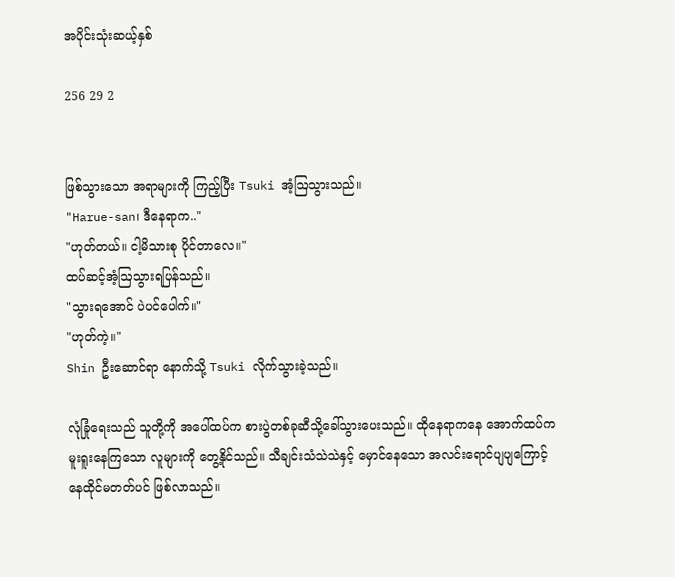အပိုင်းသုံးဆယ့်နှစ်

256 29 2


ဖြစ်သွားသော အရာများကို ကြည့်ပြီး Tsuki အံ့ဩသွားသည်။
"Harue-san၊ ဒီနေရာက.."
"ဟုတ်တယ်။ ငါ့မိသားစု ပိုင်တာလေ။"
ထပ်ဆင့်အံ့ဩသွားရပြန်သည်။
"သွားရအောင် ပဲပင်ပေါက်။"
"ဟုတ်ကဲ့။"
Shin ဦးဆောင်ရာ နောက်သို့ Tsuki လိုက်သွားခဲ့သည်။

လုံခြုံရေးသည် သူတို့ကို အပေါ်ထပ်က စားပွဲတစ်ခုဆီသို့ခေါ်သွားပေးသည်။ ထိုနေရာကနေ အောက်ထပ်က မူးရူးနေကြသော လူများကို တွေ့နိုင်သည်။ သီချင်းသံသဲသဲနှင့် မှောင်နေသော အလင်းရောင်ပျပျကြောင့် နေထိုင်မတတ်ပင် ဖြစ်လာသည်။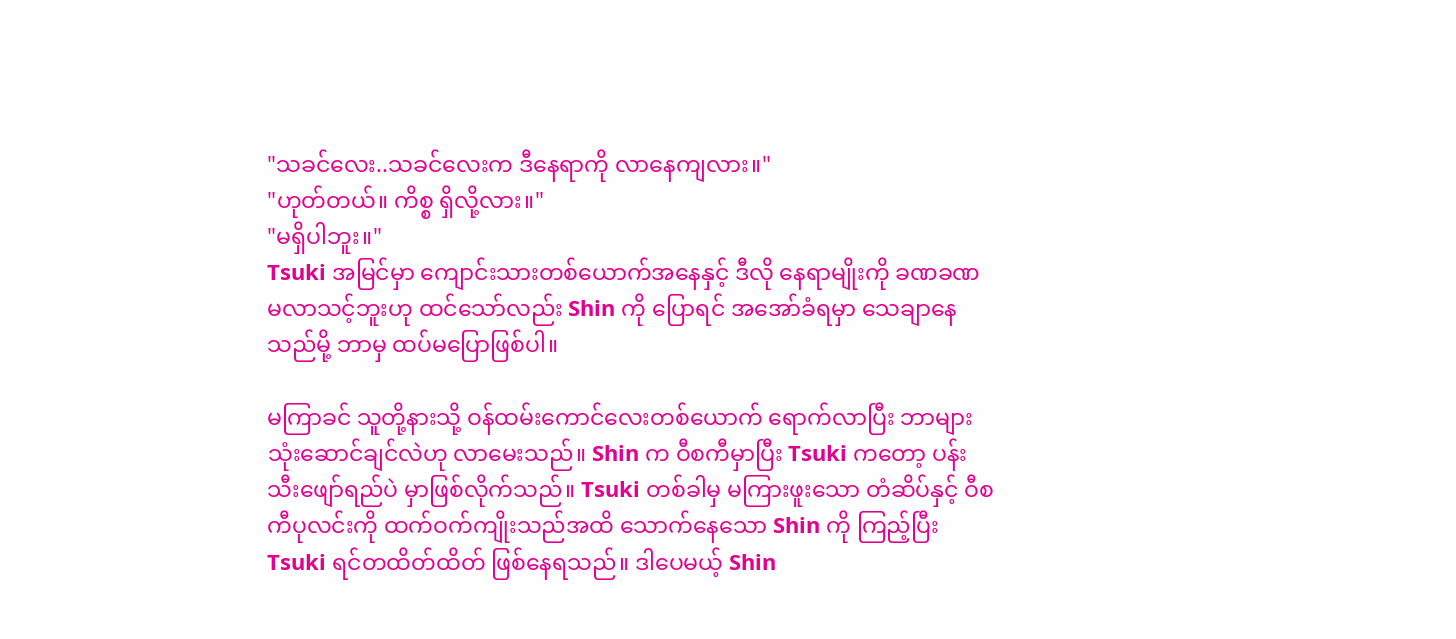"သခင်လေး..သခင်လေးက ဒီနေရာကို လာနေကျလား။"
"ဟုတ်တယ်။ ကိစ္စ ရှိလို့လား။"
"မရှိပါဘူး။"
Tsuki အမြင်မှာ ကျောင်းသားတစ်ယောက်အနေနှင့် ဒီလို နေရာမျိုးကို ခဏခဏ မလာသင့်ဘူးဟု ထင်သော်လည်း Shin ကို ပြောရင် အအော်ခံရမှာ သေချာနေသည်မို့ ဘာမှ ထပ်မပြောဖြစ်ပါ။

မကြာခင် သူတို့နားသို့ ဝန်ထမ်းကောင်လေးတစ်ယောက် ရောက်လာပြီး ဘာများ သုံးဆောင်ချင်လဲဟု လာမေးသည်။ Shin က ဝီစကီမှာပြီး Tsuki ကတော့ ပန်းသီးဖျော်ရည်ပဲ မှာဖြစ်လိုက်သည်။ Tsuki တစ်ခါမှ မကြားဖူးသော တံဆိပ်နှင့် ဝီစကီပုလင်းကို ထက်ဝက်ကျိုးသည်အထိ သောက်နေသော Shin ကို ကြည့်ပြီး Tsuki ရင်တထိတ်ထိတ် ဖြစ်နေရသည်။ ဒါပေမယ့် Shin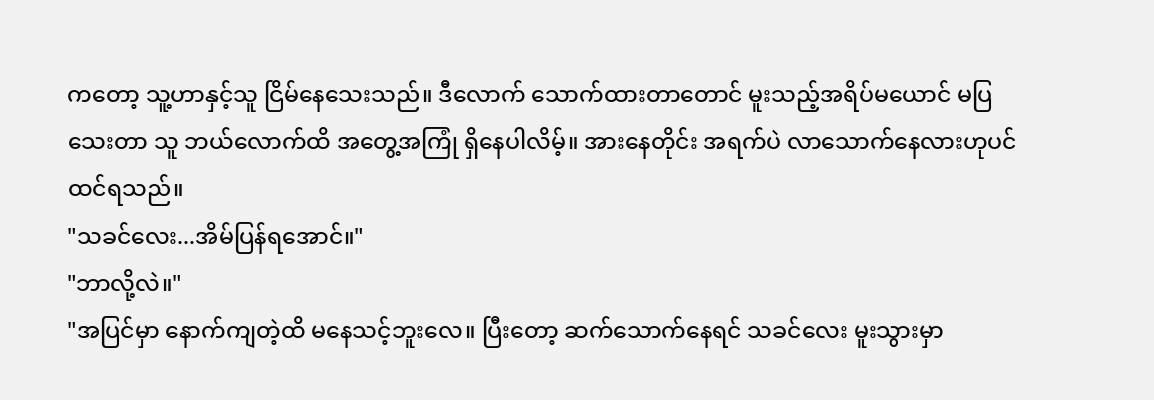ကတော့ သူ့ဟာနှင့်သူ ငြိမ်နေသေးသည်။ ဒီလောက် သောက်ထားတာတောင် မူးသည့်အရိပ်မယောင် မပြသေးတာ သူ ဘယ်လောက်ထိ အတွေ့အကြုံ ရှိနေပါလိမ့်။ အားနေတိုင်း အရက်ပဲ လာသောက်နေလားဟုပင် ထင်ရသည်။
"သခင်လေး...အိမ်ပြန်ရအောင်။"
"ဘာလို့လဲ။"
"အပြင်မှာ နောက်ကျတဲ့ထိ မနေသင့်ဘူးလေ။ ပြီးတော့ ဆက်သောက်နေရင် သခင်လေး မူးသွားမှာ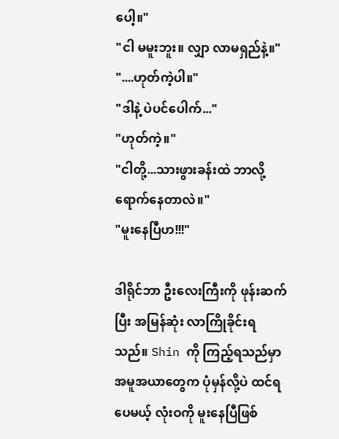ပေါ့။"
"ငါ မမူးဘူး။ လျှာ လာမရှည်နဲ့။"
"....ဟုတ်ကဲ့ပါ။"
"ဒါနဲ့ ပဲပင်ပေါက်..."
"ဟုတ်ကဲ့။"
"ငါတို့...သားဖွားခန်းထဲ ဘာလို့ရောက်နေတာလဲ။"
"မူးနေပြီဟ!!!"

ဒါရိုင်ဘာ ဦးလေးကြီးကို ဖုန်းဆက်ပြီး အမြန်ဆုံး လာကြိုခိုင်းရသည်။ Shin ကို ကြည့်ရသည်မှာ အမူအယာတွေက ပုံမှန်လို့ပဲ ထင်ရပေမယ့် လုံးဝကို မူးနေပြီဖြစ်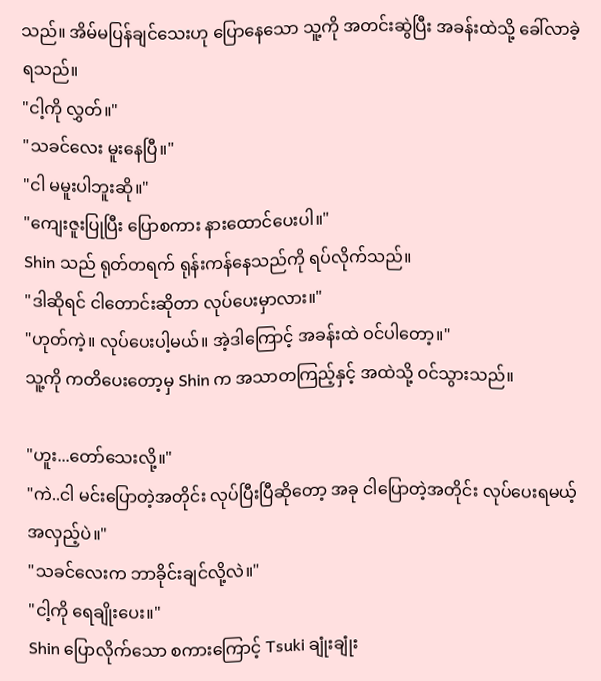သည်။ အိမ်မပြန်ချင်သေးဟု ပြောနေသော သူ့ကို အတင်းဆွဲပြီး အခန်းထဲသို့ ခေါ်လာခဲ့ရသည်။
"ငါ့ကို လွှတ်။"
"သခင်လေး မူးနေပြီ။"
"ငါ မမူးပါဘူးဆို။"
"ကျေးဇူးပြုပြီး ပြောစကား နားထောင်ပေးပါ။"
Shin သည် ရုတ်တရက် ရုန်းကန်နေသည်ကို ရပ်လိုက်သည်။
"ဒါဆိုရင် ငါတောင်းဆိုတာ လုပ်ပေးမှာလား။"
"ဟုတ်ကဲ့။ လုပ်ပေးပါ့မယ်။ အဲ့ဒါကြောင့် အခန်းထဲ ဝင်ပါတော့။"
သူ့ကို ကတိပေးတော့မှ Shin က အသာတကြည့်နှင့် အထဲသို့ ဝင်သွားသည်။

"ဟူး...တော်သေးလို့။"
"ကဲ..ငါ မင်းပြောတဲ့အတိုင်း လုပ်ပြီးပြီဆိုတော့ အခု ငါပြောတဲ့အတိုင်း လုပ်ပေးရမယ့် အလှည့်ပဲ။"
"သခင်လေးက ဘာခိုင်းချင်လို့လဲ။"
"ငါ့ကို ရေချိုးပေး။"
Shin ပြောလိုက်သော စကားကြောင့် Tsuki ချုံးချုံး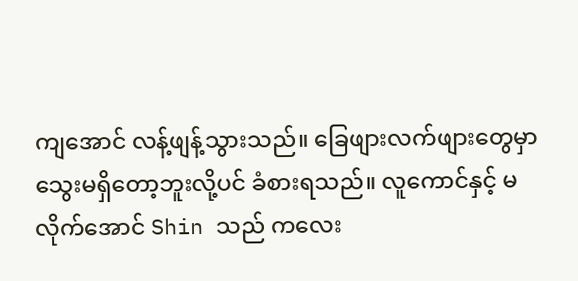ကျအောင် လန့်ဖျန့်သွားသည်။ ခြေဖျားလက်ဖျားတွေမှာ သွေးမရှိတော့ဘူးလို့ပင် ခံစားရသည်။ လူကောင်နှင့် မလိုက်အောင် Shin သည် ကလေး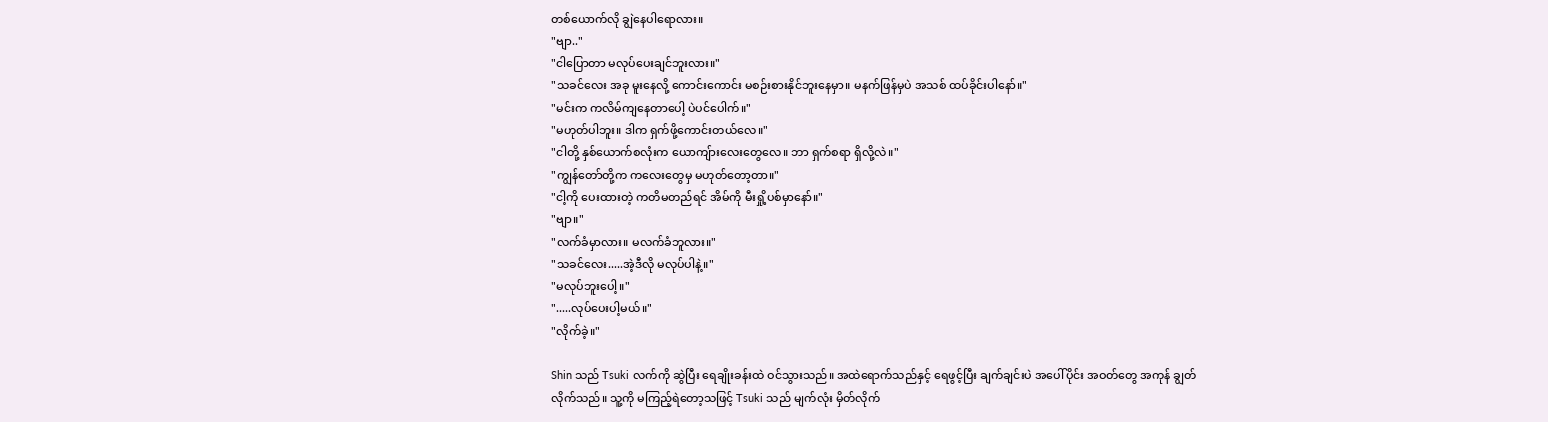တစ်ယောက်လို ချွဲနေပါရောလား။
"ဗျာ.."
"ငါပြောတာ မလုပ်ပေးချင်ဘူးလား။"
"သခင်လေး အခု မူးနေလို့ ကောင်းကောင်း မစဉ်းစားနိုင်ဘူးနေမှာ။ မနက်ဖြန်မှပဲ အသစ် ထပ်ခိုင်းပါနော်။"
"မင်းက ကလိမ်ကျနေတာပေါ့ ပဲပင်ပေါက်။"
"မဟုတ်ပါဘူး။ ဒါက ရှက်ဖို့ကောင်းတယ်လေ။"
"ငါတို့ နှစ်ယောက်စလုံးက ယောကျ်ားလေးတွေလေ။ ဘာ ရှက်စရာ ရှိလို့လဲ။"
"ကျွန်တော်တို့က ကလေးတွေမှ မဟုတ်တော့တာ။"
"ငါ့ကို ပေးထားတဲ့ ကတိမတည်ရင် အိမ်ကို မီးရှို့ပစ်မှာနော်။"
"ဗျာ။"
"လက်ခံမှာလား။ မလက်ခံဘူလား။"
"သခင်လေး.....အဲ့ဒီလို မလုပ်ပါနဲ့။"
"မလုပ်ဘူးပေါ့။"
".....လုပ်ပေးပါ့မယ်။"
"လိုက်ခဲ့။"

Shin သည် Tsuki လက်ကို ဆွဲပြီး ရေချိုးခန်းထဲ ဝင်သွားသည်။ အထဲရောက်သည်နှင့် ရေဖွင့်ပြီး ချက်ချင်းပဲ အပေါ်ပိုင်း အဝတ်တွေ အကုန် ချွတ်လိုက်သည်။ သူ့ကို မကြည့်ရဲတော့သဖြင့် Tsuki သည် မျက်လုံး မှိတ်လိုက်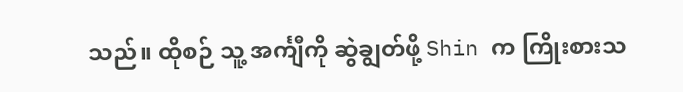သည်။ ထိုစဉ် သူ့ အင်္ကျီကို ဆွဲချွတ်ဖို့ Shin က ကြိုးစားသ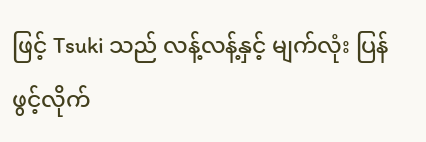ဖြင့် Tsuki သည် လန့်လန့်နှင့် မျက်လုံး ပြန်ဖွင့်လိုက်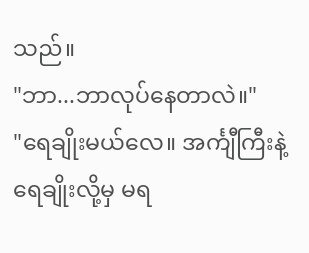သည်။
"ဘာ...ဘာလုပ်နေတာလဲ။"
"ရေချိုးမယ်လေ။ အင်္ကျီကြီးနဲ့ ရေချိုးလို့မှ မရ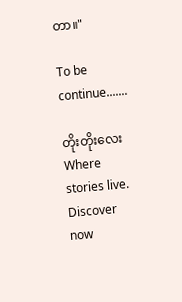တာ။"

To be continue.......

တိုးတိုးလေးWhere stories live. Discover now